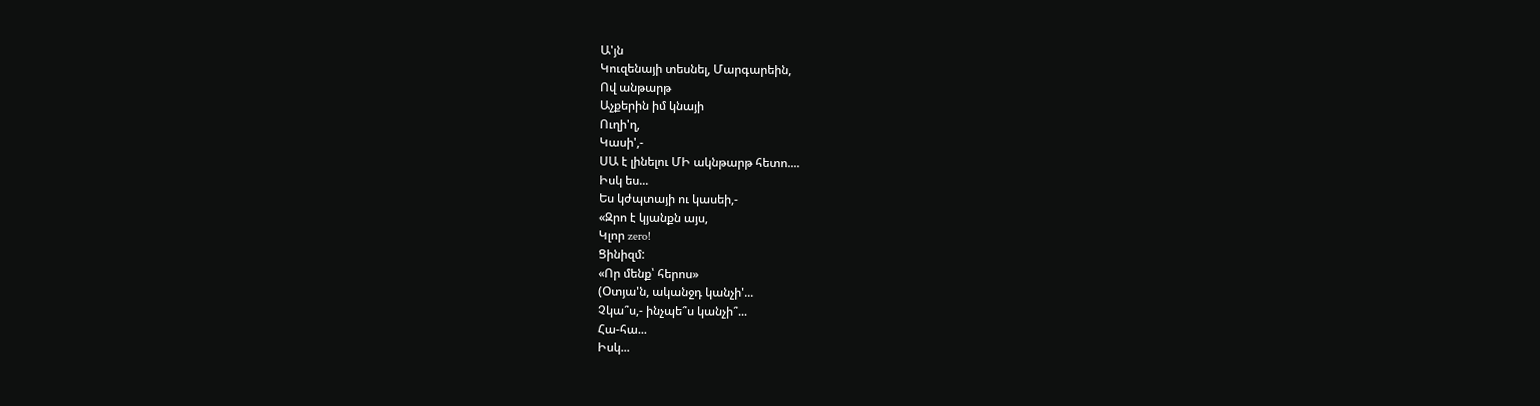Ա'յն
Կուզենայի տեսնել, Մարգարեին,
Ով անթարթ
Աչքերին իմ կնայի
Ուղի'ղ,
Կասի',-
ՍԱ է լինելու ՄԻ ակնթարթ հետո....
Իսկ ես...
Ես կժպտայի ու կասեի,-
«Զրո է կյանքն այս,
Կլոր zero!
Ցինիզմ:
«Որ մենք՝ հերոս»
(Օտյա'ն, ականջդ կանչի'...
Չկա՞ս,- ինչպե՞ս կանչի՞...
Հա-հա...
Իսկ...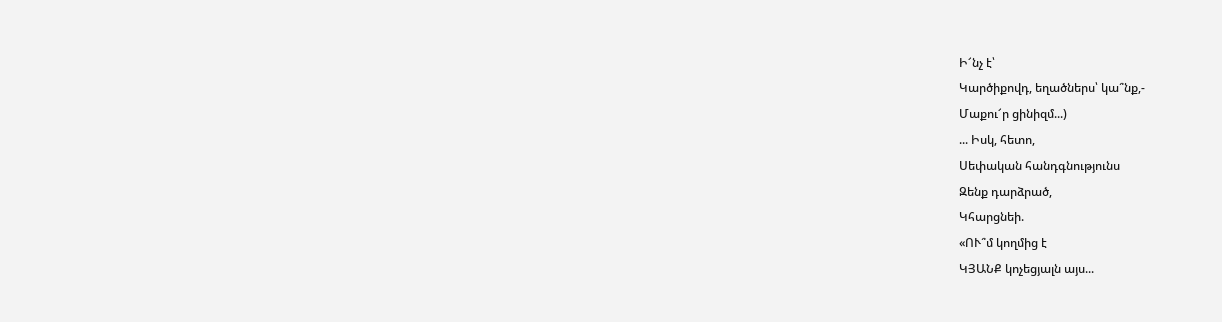Ի՜նչ է՝
Կարծիքովդ, եղածներս՝ կա՞նք,-
Մաքու՜ր ցինիզմ...)
... Իսկ, հետո,
Սեփական հանդգնությունս
Զենք դարձրած,
Կհարցնեի.
«ՈՒ՞մ կողմից է
ԿՅԱՆՔ կոչեցյալն այս...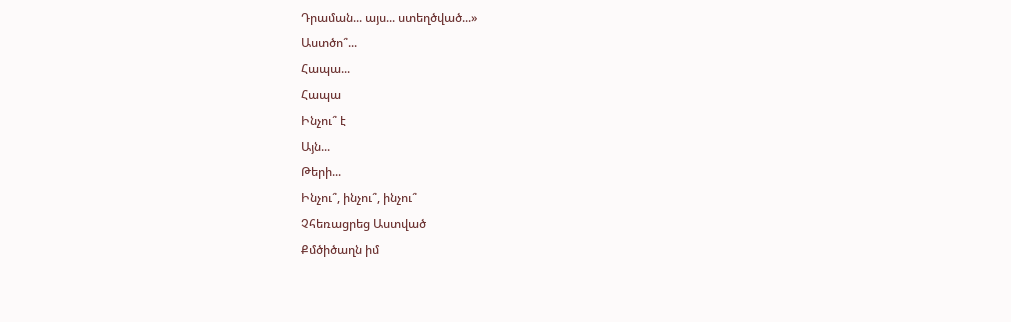Դրաման... այս... ստեղծված...»
Աստծո՞...
Հապա...
Հապա
Ինչու՞ է
Այն...
Թերի...
Ինչու՞, ինչու՞, ինչու՞
Չհեռացրեց Աստված
Քմծիծաղն իմ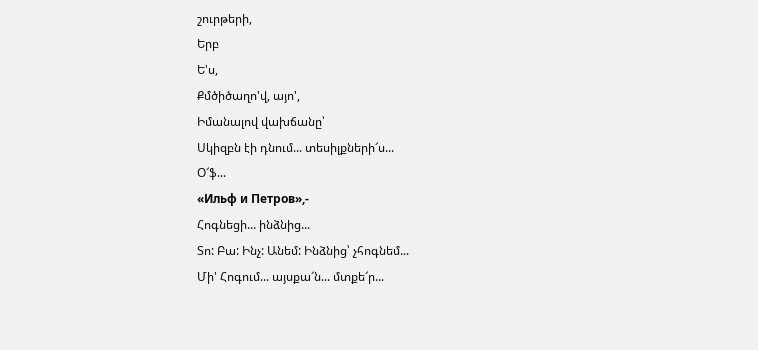շուրթերի,
Երբ
Ե'ս,
Քմծիծաղո'վ, այո',
Իմանալով վախճանը՝
Սկիզբն էի դնում... տեսիլքների՜ս...
Օ՜ֆ...
«Ильф и Петров»,-
Հոգնեցի... ինձնից...
Տո: Բա: Ինչ: Անեմ: Ինձնից՝ չհոգնեմ...
Մի' Հոգում... այսքա՜ն... մտքե՜ր...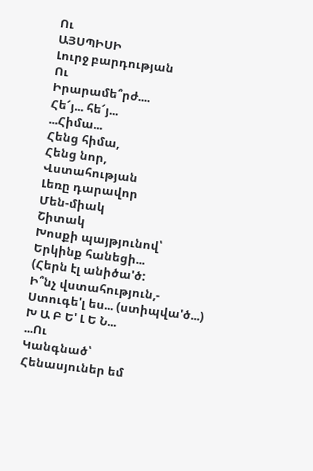Ու
ԱՅՍՊԻՍԻ
Լուրջ բարդության
Ու
Իրարամե՞րժ....
Հե՜յ... հե՜յ...
...Հիմա...
Հենց հիմա,
Հենց նոր,
Վստահության
Լեռը դարավոր
Մեն-միակ
Շիտակ
Խոսքի պայթյունով՝
Երկինք հանեցի...
(Հերն էլ անիծա'ծ:
Ի՞նչ վստահություն,-
Ստուգե'լ ես... (ստիպվա'ծ...)
Խ Ա Բ Ե' Լ Ե Ն...
...Ու
Կանգնած՝
Հենասյուներ եմ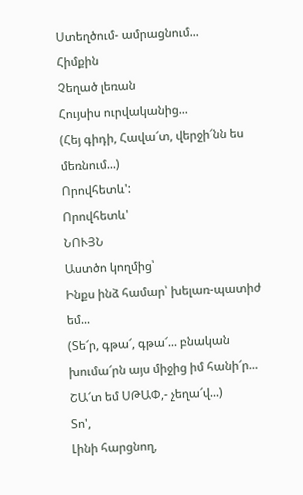Ստեղծում- ամրացնում...
Հիմքին
Չեղած լեռան
Հույսիս ուրվականից...
(Հեյ գիդի, Հավա՜տ, վերջի՜նն ես մեռնում...)
Որովհետև':
Որովհետև'
ՆՈՒՅՆ
Աստծո կողմից՝
Ինքս ինձ համար՝ խելառ-պատիժ եմ...
(Տե՜ր, գթա՜, գթա՜... բնական խումա՜րն այս միջից իմ հանի՜ր...
ՇԱ՜տ եմ ՍԹԱՓ,- չեղա՜վ...)
Տո',
Լինի հարցնող,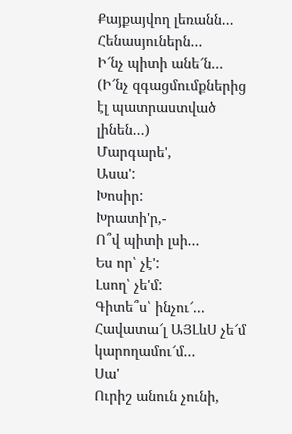Քայքայվող լեռանն...
Հենասյուներն...
Ի՜նչ պիտի անե՜ն...
(Ի՜նչ զգացմումքներից էլ պատրաստված լինեն...)
Մարգարե',
Ասա':
Խոսիր:
Խրատի'ր,-
Ո՞վ պիտի լսի...
Ես որ՝ չէ':
Լսող՝ չե'մ:
Գիտե՞ս՝ ինչու՜...
Հավատա՜լ ԱՅԼևՍ չե՜մ կարողամու՜մ...
Սա'
Ուրիշ անուն չունի,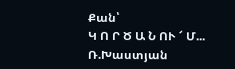Քան՝
Կ Ո Ր Ծ Ա Ն ՈՒ ՜ Մ...
Ռ.Խաստյան